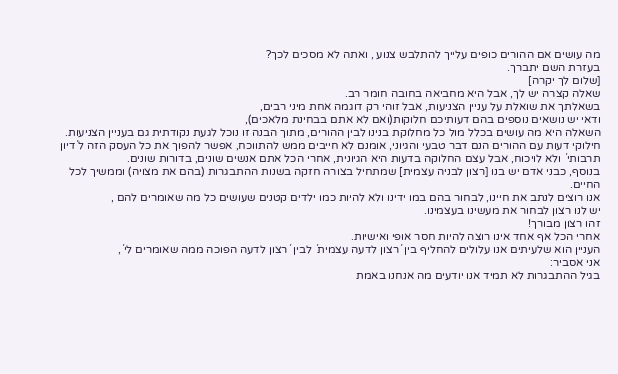מה עושים אם ההורים כופים עלייך להתלבש צנוע , ואתה לא מסכים לכך?
בעזרת השם יתברך.
[שלום לך יקרה]
שאלה קצרה יש לך, אבל היא מחביאה בחובה חומר רב.
בשאלתך את שואלת על עניין הצניעות, אבל זוהי רק דוגמה אחת מיני רבים,
ודאי יש נושאים נוספים בהם דעותיכם חלוקות(ואם לא אתם בבחינת מלאכים),
השאלה היא מה עושים בכלל מול כל מחלוקת בנינו לבין ההורים, מתוך הבנה זו נוכל לגעת נקודתית גם בעניין הצניעות.
חילוקי דעות עם ההורים הנם דבר טבעי והגיוני, אומנם לא חייבים ממש להתווכח, אפשר להפוך את כל העסק הזה ל´דיון תרבותי´ ולא לויכוח, אבל עצם החלוקה בדעות היא הגיונית, אחרי הכל אתם אנשים שונים, בדורות שונים.
בנוסף, כבני אדם יש בנו [רצון לבניה עצמית] שמתחיל בצורה חזקה בשנות ההתבגרות (בהם את מצויה) וממשיך לכל החיים.
אנו רוצים לנתב את חיינו, לבחור בהם במו ידינו ולא להיות כמו ילדים קטנים שעושים כל מה שאומרים להם ,
יש לנו רצון לבחור את מעשינו בעצמינו.
זהו רצון מבורך!
אחרי הכל אף אחד אינו רוצה להיות חסר אופי ואישיות.
העניין הוא שלעיתים אנו עלולים להחליף בין ´רצון לדעה עצמית´ לבין ´רצון לדעה הפוכה ממה שאומרים לי´,
אני אסביר:
בגיל ההתבגרות לא תמיד אנו יודעים מה אנחנו באמת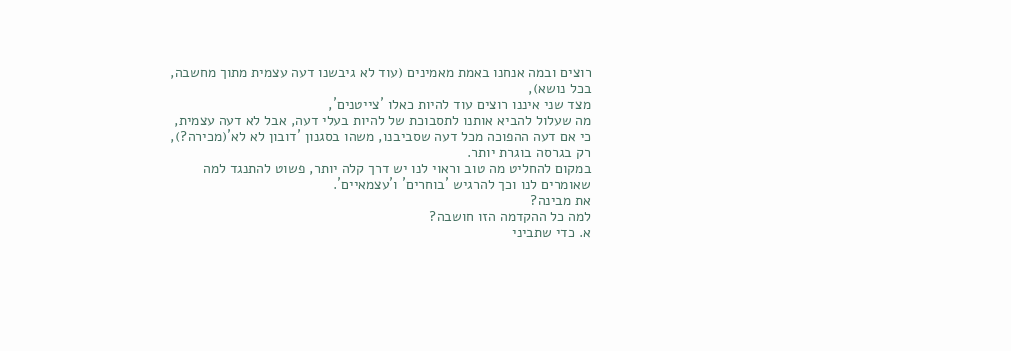רוצים ובמה אנחנו באמת מאמינים (עוד לא גיבשנו דעה עצמית מתוך מחשבה, בכל נושא),
מצד שני איננו רוצים עוד להיות כאלו ´צייטנים´,
מה שעלול להביא אותנו לתסבוכת של להיות בעלי דעה, אבל לא דעה עצמית, כי אם דעה ההפוכה מכל דעה שסביבנו, משהו בסגנון ´דובון לא לא´(מכירה?), רק בגרסה בוגרת יותר.
במקום להחליט מה טוב וראוי לנו יש דרך קלה יותר, פשוט להתנגד למה שאומרים לנו וכך להרגיש ´בוחרים´ ו´עצמאיים´.
את מבינה?
למה כל ההקדמה הזו חושבה?
א. כדי שתביני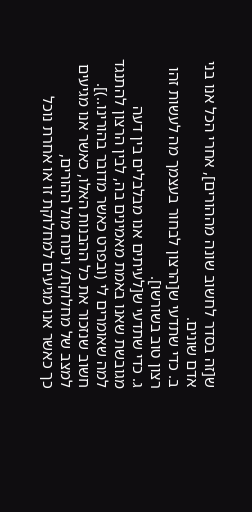ש[זה בסדר לחשוב שונה מההורים], אחרי הכל אנו בני אדם שונים.
ב. כדי שתדעי ש[הרצון לבחור בעצמך מה לעשות זהו רצון טוב בשורשו].
ג. כדי שתדעי ש[לעיתים אנו מבלבלים בין דעה מגובשת שאנו באמת מאמינים בה, לבין הרצון להתנגד למה שאומרים לי (ובפרט כאשר מדובר בהורינו..)].
חשוב שנזכור את כל ההבנות האלו, כאשר אנו מגיעים למצב של מחלוקת/ ויכוח מול ההורים,
כך כאשר אנו מגיעים למחלוקת זו או אחרת נוכל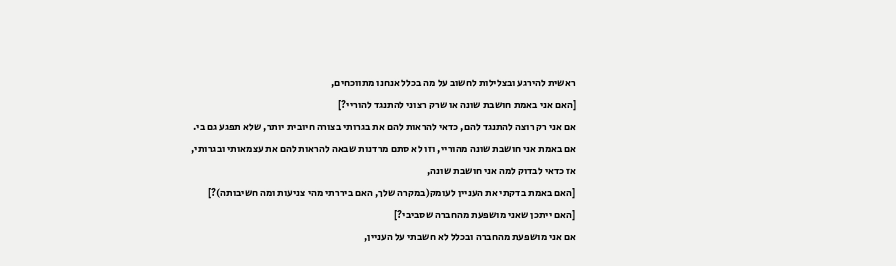ראשית להירגע ובצלילות לחשוב על מה בכלל אנחנו מתווכחים,
[האם אני באמת חושבת שונה או שרק רצוני להתנגד להוריי?]
אם אני רק רוצה להתנגד להם, כדאי להראות להם את בגרותי בצורה חיובית יותר, שלא תפגע גם בי.
אם באמת אני חושבת שונה מהוריי, וזו לא סתם מרדנות שבאה להראות להם את עצמאותי ובגרותי,
אז כדאי לבדוק למה אני חושבת שונה,
[האם באמת בדקתי את העניין לעומק(במקרה שלך, האם ביררתי מהי צניעות ומה חשיבותה)?]
[האם ייתכן שאני מושפעת מהחברה שסביבי?]
אם אני מושפעת מהחברה ובכלל לא חשבתי על העניין,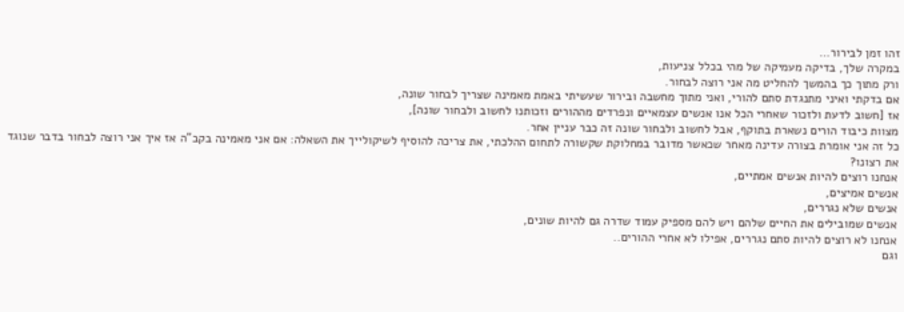זהו זמן לבירור…
במקרה שלך, בדיקה מעמיקה של מהי בכלל צניעות,
ורק מתוך כך בהמשך להחליט מה אני רוצה לבחור.
אם בדקתי ואיני מתנגדת סתם להורי, ואני מתוך מחשבה ובירור שעשיתי באמת מאמינה שצריך לבחור שונה,
אז [חשוב לדעת ולזכור שאחרי הכל אנו אנשים עצמאיים ונפרדים מההורים וזכותנו לחשוב ולבחור שונה],
מצוות כיבוד הורים נשארת בתוקף, אבל לחשוב ולבחור שונה זה כבר עניין אחר.
כל זה אני אומרת בצורה עדינה מאחר שכאשר מדובר במחלוקת שקשורה לתחום ההלכתי, את צריכה להוסיף לשיקולייך את השאלה: אם אני מאמינה בקב"ה אז איך אני רוצה לבחור בדבר שנוגד את רצונו?
אנחנו רוצים להיות אנשים אמתיים,
אנשים אמיצים,
אנשים שלא נגררים,
אנשים שמובילים את החיים שלהם ויש להם מספיק עמוד שדרה גם להיות שונים,
אנחנו לא רוצים להיות סתם נגררים, אפילו לא אחרי ההורים..
וגם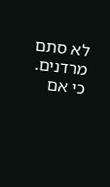לא סתם מרדנים.
כי אם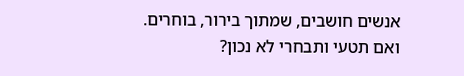אנשים חושבים, שמתוך בירור, בוחרים.
ואם תטעי ותבחרי לא נכון?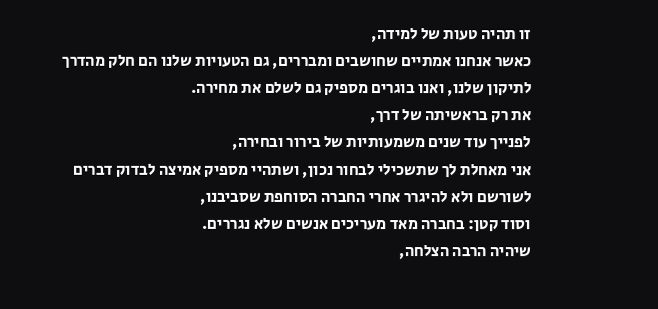זו תהיה טעות של למידה,
כאשר אנחנו אמתיים שחושבים ומבררים, גם הטעויות שלנו הם חלק מהדרך לתיקון שלנו, ואנו בוגרים מספיק גם לשלם את מחירה.
את רק בראשיתה של דרך,
לפנייך עוד שנים משמעותיות של בירור ובחירה,
אני מאחלת לך שתשכילי לבחור נכון, ושתהיי מספיק אמיצה לבדוק דברים לשורשם ולא להיגרר אחרי החברה הסוחפת שסביבנו,
וסוד קטן: בחברה מאד מעריכים אנשים שלא נגררים.
שיהיה הרבה הצלחה,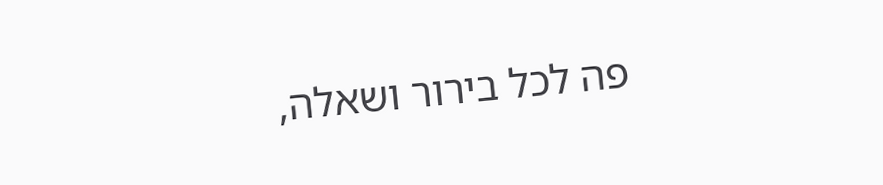פה לכל בירור ושאלה,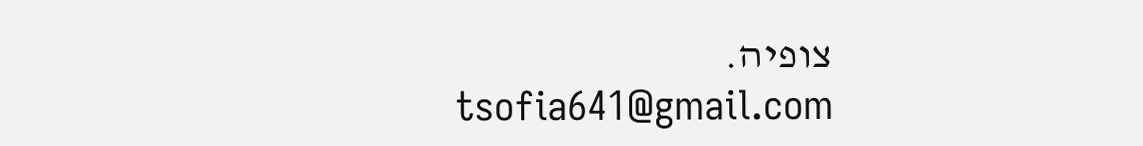צופיה.
tsofia641@gmail.com